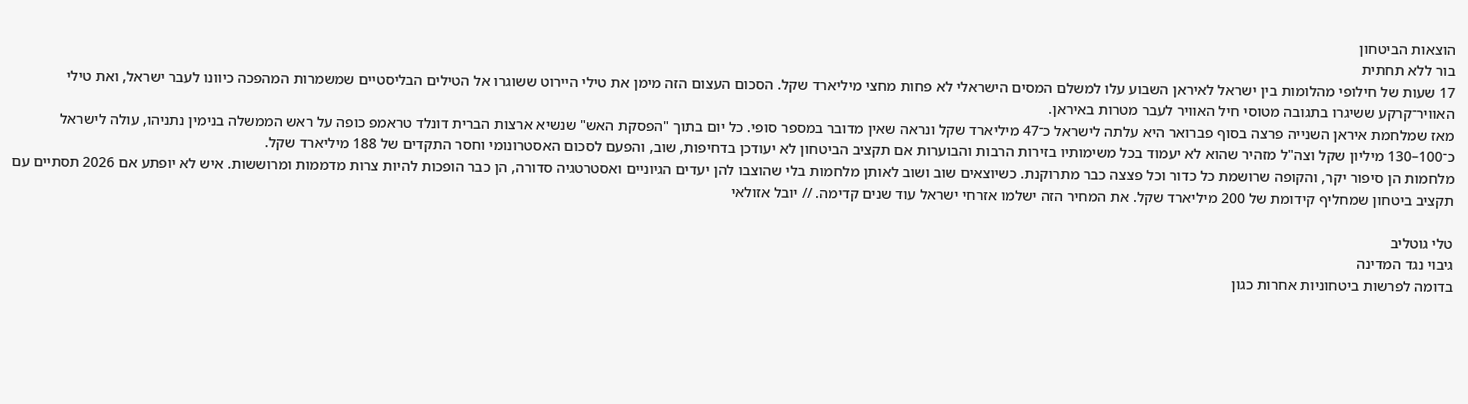הוצאות הביטחון
בור ללא תחתית
17 שעות של חילופי מהלומות בין ישראל לאיראן השבוע עלו למשלם המסים הישראלי לא פחות מחצי מיליארד שקל. הסכום העצום הזה מימן את טילי היירוט ששוגרו אל הטילים הבליסטיים שמשמרות המהפכה כיוונו לעבר ישראל, ואת טילי האוויר־קרקע ששיגרו בתגובה מטוסי חיל האוויר לעבר מטרות באיראן.
מאז שמלחמת איראן השנייה פרצה בסוף פברואר היא עלתה לישראל כ־47 מיליארד שקל ונראה שאין מדובר במספר סופי. כל יום בתוך "הפסקת האש" שנשיא ארצות הברית דונלד טראמפ כופה על ראש הממשלה בנימין נתניהו, עולה לישראל כ־100–130 מיליון שקל וצה"ל מזהיר שהוא לא יעמוד בכל משימותיו בזירות הרבות והבוערות אם תקציב הביטחון לא יעודכן בדחיפות, שוב, והפעם לסכום האסטרונומי וחסר התקדים של 188 מיליארד שקל.
מלחמות הן סיפור יקר, והקופה שרושמת כל כדור וכל פצצה כבר מתרוקנת. כשיוצאים שוב ושוב לאותן מלחמות בלי שהוצבו להן יעדים הגיוניים ואסטרטגיה סדורה, הן כבר הופכות להיות צרות מדממות ומרוששות. איש לא יופתע אם 2026 תסתיים עם תקציב ביטחון שמחליף קידומת של 200 מיליארד שקל. את המחיר הזה ישלמו אזרחי ישראל עוד שנים קדימה. // יובל אזולאי

טלי גוטליב
גיבוי נגד המדינה
בדומה לפרשות ביטחוניות אחרות כגון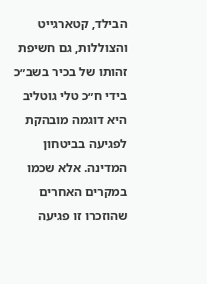הבילד, קטארגייט והצוללות, גם חשיפת זהותו של בכיר בשב״כ בידי ח״כ טלי גוטליב היא דוגמה מובהקת לפגיעה בביטחון המדינה. אלא שכמו במקרים האחרים שהוזכרו זו פגיעה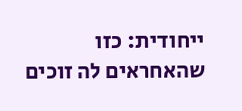ייחודית: כזו שהאחראים לה זוכים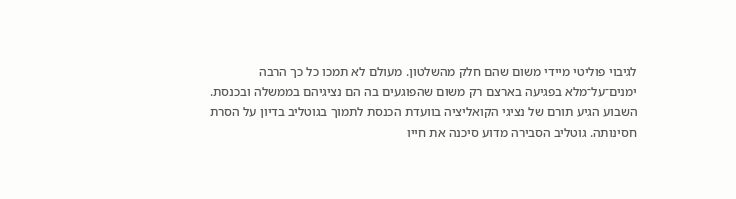לגיבוי פוליטי מיידי משום שהם חלק מהשלטון. מעולם לא תמכו כל כך הרבה ימנים־על־מלא בפגיעה בארצם רק משום שהפוגעים בה הם נציגיהם בממשלה ובכנסת.
השבוע הגיע תורם של נציגי הקואליציה בוועדת הכנסת לתמוך בגוטליב בדיון על הסרת חסינותה. גוטליב הסבירה מדוע סיכנה את חייו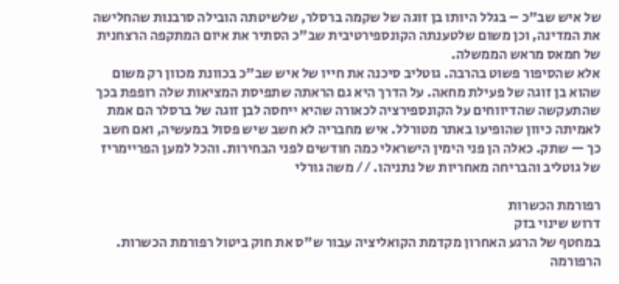של איש שב"כ – בגלל היותו בן זוגה של שקמה ברסלר, שלשיטתה הובילה סרבנות שהחלישה את המדינה, וכן משום שלטענתה הקונספירטיבית שב"כ הסתיר את איום המתקפה הרצחנית של חמאס מראש הממשלה.
אלא שהסיפור פשוט בהרבה. גוטליב סיכנה את חייו של איש שב"כ בכוונת מכוון רק משום שהוא בן זוגה של פעילת מחאה. על הדרך היא גם הראתה שתפיסת המציאות שלה רופפת בכך שהתעקשה שהדיווחים על הקונספירציה לכאורה שהיא ייחסה לבן זוגה של ברסלר הם אמת לאמיתה כיוון שהופיעו באתר מטורלל. איש מחבריה לא חשב שיש פסול במעשיה, ואם חשב כך — שתק. כאלה הן פני הימין הישראלי כמה חודשים לפני הבחירות. והכל למען הפריימריז של גוטליב והבריחה מאחריות של נתניהו. // משה גורלי

רפורמת הכשרות
דרוש שינוי בזק
במחטף של הרגע האחרון מקדמת הקואליציה עבור ש"ס את חוק ביטול רפורמת הכשרות. הרפורמה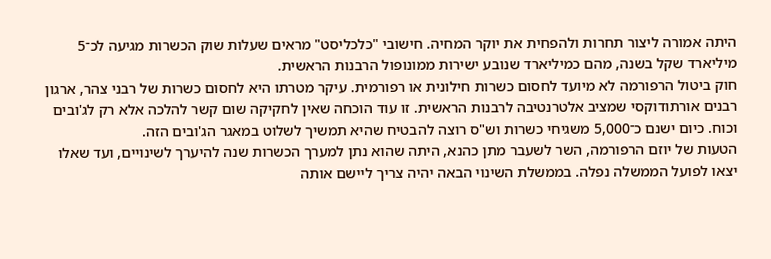היתה אמורה ליצור תחרות ולהפחית את יוקר המחיה. חישובי "כלכליסט" מראים שעלות שוק הכשרות מגיעה לכ־5 מיליארד שקל בשנה, מהם כמיליארד שנובע ישירות ממונופול הרבנות הראשית.
חוק ביטול הרפורמה לא מיועד לחסום כשרות חילונית או רפורמית. עיקר מטרתו היא לחסום כשרות של רבני צהר, ארגון רבנים אורתודוקסי שמציב אלטרנטיבה לרבנות הראשית. זו עוד הוכחה שאין לחקיקה שום קשר להלכה אלא רק לג'ובים וכוח. כיום ישנם כ־5,000 משגיחי כשרות וש"ס רוצה להבטיח שהיא תמשיך לשלוט במאגר הג'ובים הזה.
הטעות של יוזם הרפורמה, השר לשעבר מתן כהנא, היתה שהוא נתן למערך הכשרות שנה להיערך לשינויים, ועד שאלו יצאו לפועל הממשלה נפלה. בממשלת השינוי הבאה יהיה צריך ליישם אותה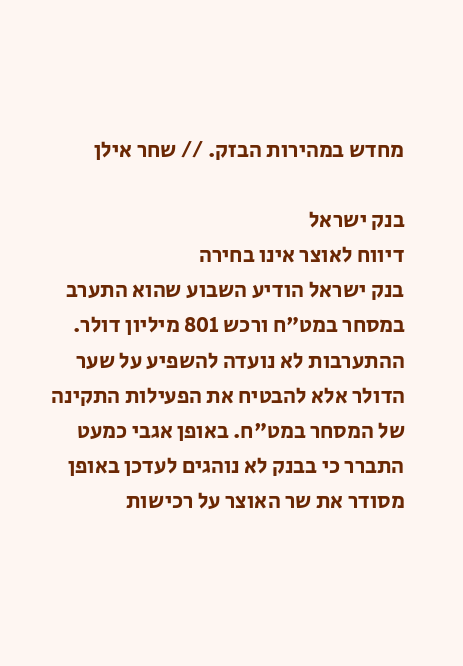מחדש במהירות הבזק. // שחר אילן

בנק ישראל
דיווח לאוצר אינו בחירה
בנק ישראל הודיע השבוע שהוא התערב במסחר במט"ח ורכש 801 מיליון דולר. ההתערבות לא נועדה להשפיע על שער הדולר אלא להבטיח את הפעילות התקינה של המסחר במט"ח. באופן אגבי כמעט התברר כי בבנק לא נוהגים לעדכן באופן מסודר את שר האוצר על רכישות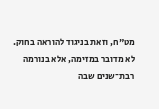מט"ח, וזאת בניגוד להוראה בחוק.
לא מדובר במזימה, אלא בנורמה רבת־שנים שבה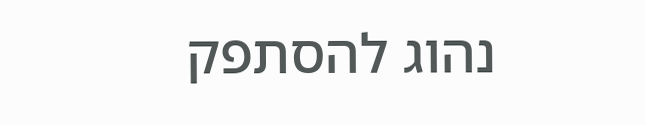נהוג להסתפק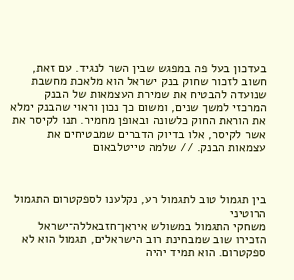בעדכון בעל פה במפגש שבין השר לנגיד. עם זאת, חשוב לזכור שחוק בנק ישראל הוא מלאכת מחשבת שנועדה להבטיח את שמירת העצמאות של הבנק המרכזי למשך שנים, ומשום כך נכון וראוי שהבנק ימלא את הוראת החוק כלשונה ובאופן מחמיר. תנו לקיסר את אשר לקיסר, אלו בדיוק הדברים שמבטיחים את עצמאות הבנק. // שלמה טייטלבאום



בין תגמול טוב לתגמול רע, נקלענו לספקטרום התגמול הרוטיני
משחקי התגמול במשולש איראן־חזבאללה־ישראל הזכירו שוב שמבחינת רוב הישראלים, תגמול הוא לא ספקטרום. הוא תמיד יהיה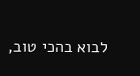לבוא בהכי טוב,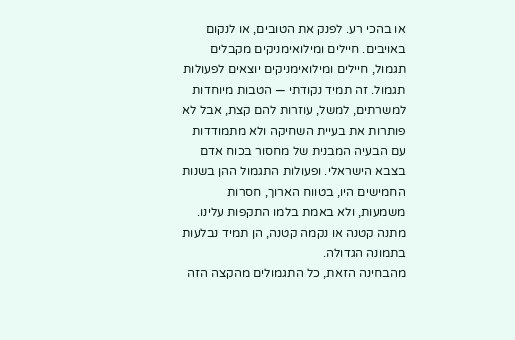או בהכי רע. לפנק את הטובים, או לנקום באויבים. חיילים ומילואימניקים מקבלים תגמול, חיילים ומילואימניקים יוצאים לפעולות תגמול. זה תמיד נקודתי — הטבות מיוחדות למשרתים, למשל, עוזרות להם קצת, אבל לא פותרות את בעיית השחיקה ולא מתמודדות עם הבעיה המבנית של מחסור בכוח אדם בצבא הישראלי. ופעולות התגמול ההן בשנות החמישים היו, בטווח הארוך, חסרות משמעות, ולא באמת בלמו התקפות עלינו. מתנה קטנה או נקמה קטנה, הן תמיד נבלעות בתמונה הגדולה.
מהבחינה הזאת, כל התגמולים מהקצה הזה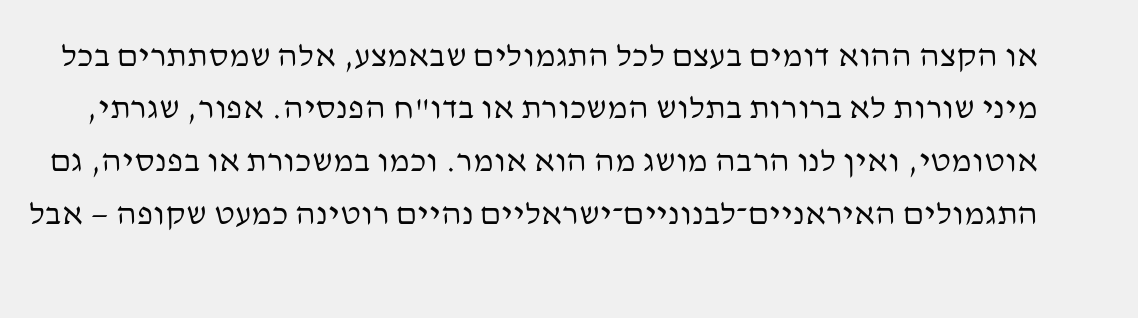או הקצה ההוא דומים בעצם לכל התגמולים שבאמצע, אלה שמסתתרים בכל מיני שורות לא ברורות בתלוש המשכורת או בדו"ח הפנסיה. אפור, שגרתי, אוטומטי, ואין לנו הרבה מושג מה הוא אומר. וכמו במשכורת או בפנסיה, גם התגמולים האיראניים־לבנוניים־ישראליים נהיים רוטינה כמעט שקופה — אבל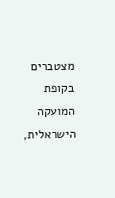מצטברים בקופת המועקה הישראלית,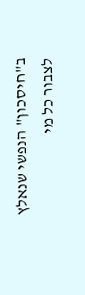ב"חיסכון" הנפשי שנאלץ לצבור כל מי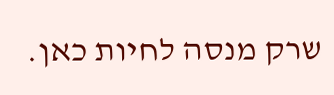שרק מנסה לחיות כאן.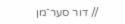// דור סער־מן